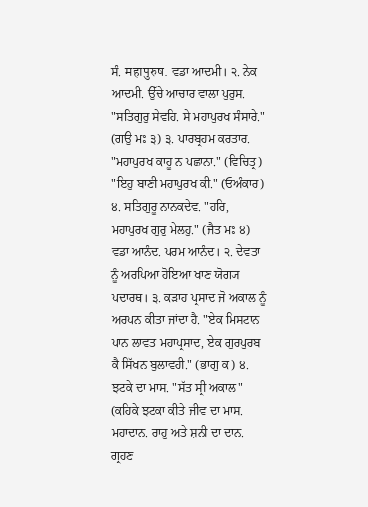ਸੰ. महापुरुष. ਵਡਾ ਆਦਮੀ। ੨. ਨੇਕ ਆਦਮੀ. ਉੱਚੇ ਆਚਾਰ ਵਾਲਾ ਪੁਰੁਸ. "ਸਤਿਗੁਰੁ ਸੇਵਹਿ. ਸੇ ਮਹਾਪੁਰਖ ਸੰਸਾਰੇ." (ਗਉ ਮਃ ੩) ੩. ਪਾਰਬ੍ਰਹਮ ਕਰਤਾਰ. "ਮਹਾਪੁਰਖ ਕਾਹੂ ਨ ਪਛਾਨਾ." (ਵਿਚਿਤ੍ਰ) "ਇਹੁ ਬਾਣੀ ਮਹਾਪੁਰਖ ਕੀ." (ਓਅੰਕਾਰ) ੪. ਸਤਿਗੁਰੂ ਨਾਨਕਦੇਵ. "ਹਰਿ, ਮਹਾਪੁਰਖ ਗੁਰੁ ਮੇਲਹੁ." (ਜੈਤ ਮਃ ੪)
ਵਡਾ ਆਨੰਦ. ਪਰਮ ਆਨੰਦ। ੨. ਦੇਵਤਾ ਨੂੰ ਅਰਪਿਆ ਹੋਇਆ ਖਾਣ ਯੋਗ੍ਯ ਪਦਾਰਥ। ੩. ਕੜਾਹ ਪ੍ਰਸਾਦ ਜੋ ਅਕਾਲ ਨੂੰ ਅਰਪਨ ਕੀਤਾ ਜਾਂਦਾ ਹੈ. "ਏਕ ਮਿਸਟਾਨ ਪਾਨ ਲਾਵਤ ਮਹਾਪ੍ਰਸਾਦ, ਏਕ ਗੁਰਪੁਰਬ ਕੈ ਸਿੱਖਨ ਬੁਲਾਵਹੀ." (ਭਾਗੁ ਕ) ੪. ਝਟਕੇ ਦਾ ਮਾਸ. "ਸੱਤ ਸ੍ਰੀ ਅਕਾਲ" (ਕਹਿਕੇ ਝਟਕਾ ਕੀਤੇ ਜੀਵ ਦਾ ਮਾਸ.
ਮਹਾਦਾਨ. ਰਾਹੁ ਅਤੇ ਸ਼ਨੀ ਦਾ ਦਾਨ. ਗ੍ਰਹਣ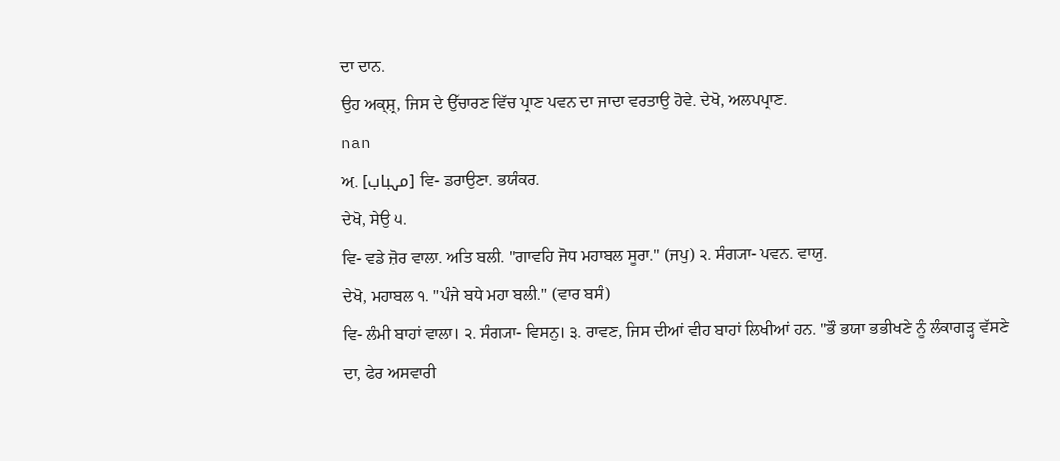ਦਾ ਦਾਨ.
ਉਹ ਅਕ੍ਸ਼੍ਰ, ਜਿਸ ਦੇ ਉੱਚਾਰਣ ਵਿੱਚ ਪ੍ਰਾਣ ਪਵਨ ਦਾ ਜਾਦਾ ਵਰਤਾਉ ਹੋਵੇ. ਦੇਖੋ, ਅਲਪਪ੍ਰਾਣ.
nan
ਅ਼. [مہباب] ਵਿ- ਡਰਾਉਣਾ. ਭਯੰਕਰ.
ਦੇਖੋ, ਸੇਉ ੫.
ਵਿ- ਵਡੇ ਜ਼ੋਰ ਵਾਲਾ. ਅਤਿ ਬਲੀ. "ਗਾਵਹਿ ਜੋਧ ਮਹਾਬਲ ਸੂਰਾ." (ਜਪੁ) ੨. ਸੰਗ੍ਯਾ- ਪਵਨ. ਵਾਯੁ.
ਦੇਖੋ, ਮਹਾਬਲ ੧. "ਪੰਜੇ ਬਧੇ ਮਹਾ ਬਲੀ." (ਵਾਰ ਬਸੰ)
ਵਿ- ਲੰਮੀ ਬਾਹਾਂ ਵਾਲਾ। ੨. ਸੰਗ੍ਯਾ- ਵਿਸਨੁ। ੩. ਰਾਵਣ, ਜਿਸ ਦੀਆਂ ਵੀਹ ਬਾਹਾਂ ਲਿਖੀਆਂ ਹਨ. "ਭੌ ਭਯਾ ਭਭੀਖਣੇ ਨੂੰ ਲੰਕਾਗੜ੍ਹ ਵੱਸਣੇ ਦਾ, ਫੇਰ ਅਸਵਾਰੀ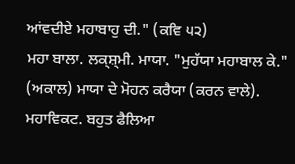ਆਂਵਦੀਏ ਮਹਾਬਾਹੁ ਦੀ." (ਕਵਿ ੫੨)
ਮਹਾ ਬਾਲਾ. ਲਕ੍ਸ਼੍ਮੀ. ਮਾਯਾ. "ਮੁਹੱਯਾ ਮਹਾਬਾਲ ਕੇ." (ਅਕਾਲ) ਮਾਯਾ ਦੇ ਮੋਹਨ ਕਰੈਯਾ (ਕਰਨ ਵਾਲੇ).
ਮਹਾਵਿਕਟ. ਬਹੁਤ ਫੈਲਿਆ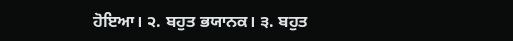ਹੋਇਆ। ੨. ਬਹੁਤ ਭਯਾਨਕ। ੩. ਬਹੁਤ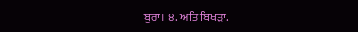ਬੁਰਾ। ੪. ਅਤਿ ਬਿਖੜਾ.